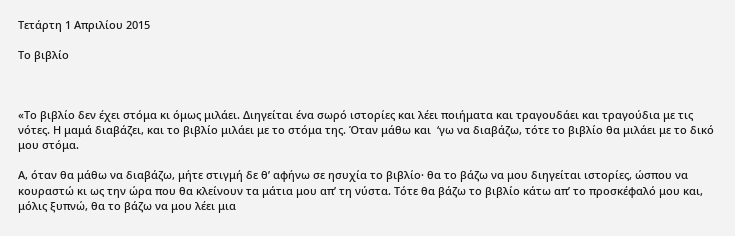Τετάρτη 1 Απριλίου 2015

Το βιβλίο



«Το βιβλίο δεν έχει στόμα κι όμως μιλάει. Διηγείται ένα σωρό ιστορίες και λέει ποιήματα και τραγουδάει και τραγούδια με τις νότες. Η μαμά διαβάζει, και το βιβλίο μιλάει με το στόμα της. Όταν μάθω και  ‘γω να διαβάζω, τότε το βιβλίο θα μιλάει με το δικό μου στόμα.

Α, όταν θα μάθω να διαβάζω, μήτε στιγμή δε θ’ αφήνω σε ησυχία το βιβλίο· θα το βάζω να μου διηγείται ιστορίες, ώσπου να κουραστώ κι ως την ώρα που θα κλείνουν τα μάτια μου απ’ τη νύστα. Τότε θα βάζω το βιβλίο κάτω απ’ το προσκέφαλό μου και, μόλις ξυπνώ, θα το βάζω να μου λέει μια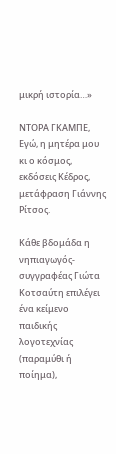μικρή ιστορία…»

ΝΤΟΡΑ ΓΚΑΜΠΕ, Εγώ, η μητέρα μου κι ο κόσμος, εκδόσεις Κέδρος, μετάφραση Γιάννης Ρίτσος.

Κάθε βδομάδα η νηπιαγωγός-συγγραφέας Γιώτα Κοτσαύτη επιλέγει ένα κείμενο παιδικής λογοτεχνίας (παραμύθι ή ποίημα),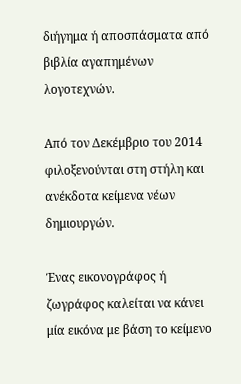διήγημα ή αποσπάσματα από βιβλία αγαπημένων λογοτεχνών.

Από τον Δεκέμβριο του 2014 φιλοξενούνται στη στήλη και ανέκδοτα κείμενα νέων δημιουργών.

Ένας εικονογράφος ή ζωγράφος καλείται να κάνει μία εικόνα με βάση το κείμενο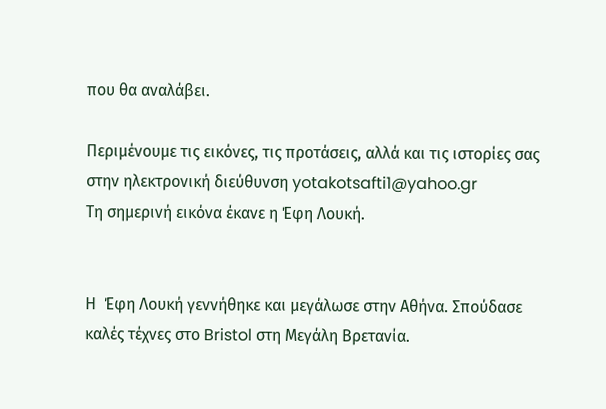που θα αναλάβει.

Περιμένουμε τις εικόνες, τις προτάσεις, αλλά και τις ιστορίες σας στην ηλεκτρονική διεύθυνση yotakotsafti1@yahoo.gr
Τη σημερινή εικόνα έκανε η Έφη Λουκή.


Η  Έφη Λουκή γεννήθηκε και μεγάλωσε στην Αθήνα. Σπούδασε καλές τέχνες στο Bristol στη Μεγάλη Βρετανία.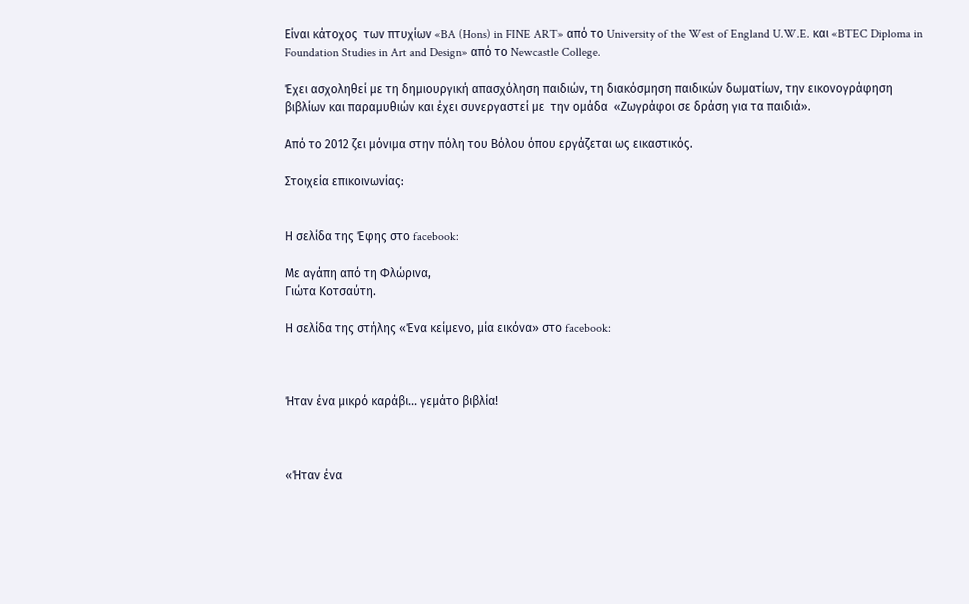Είναι κάτοχος  των πτυχίων «BA (Hons) in FINE ART» από το University of the West of England U.W.E. και «BTEC Diploma in Foundation Studies in Art and Design» από το Newcastle College.

Έχει ασχοληθεί με τη δημιουργική απασχόληση παιδιών, τη διακόσμηση παιδικών δωματίων, την εικονογράφηση βιβλίων και παραμυθιών και έχει συνεργαστεί με  την ομάδα  «Ζωγράφοι σε δράση για τα παιδιά».

Από το 2012 ζει μόνιμα στην πόλη του Βόλου όπου εργάζεται ως εικαστικός.

Στοιχεία επικοινωνίας:


Η σελίδα της Έφης στο facebook:

Με αγάπη από τη Φλώρινα,
Γιώτα Κοτσαύτη.

Η σελίδα της στήλης «Ένα κείμενο, μία εικόνα» στο facebook:



Ήταν ένα μικρό καράβι… γεμάτο βιβλία!



«Ήταν ένα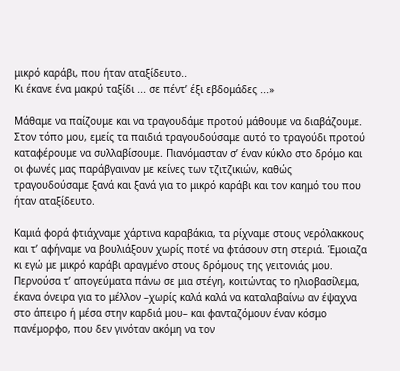μικρό καράβι, που ήταν αταξίδευτο..
Κι έκανε ένα μακρύ ταξίδι ... σε πέντ’ έξι εβδομάδες ...»

Μάθαμε να παίζουμε και να τραγουδάμε προτού μάθουμε να διαβάζουμε. Στον τόπο μου, εμείς τα παιδιά τραγουδούσαμε αυτό το τραγούδι προτού καταφέρουμε να συλλαβίσουμε. Πιανόμασταν σ’ έναν κύκλο στο δρόμο και οι φωνές μας παράβγαιναν με κείνες των τζιτζικιών, καθώς τραγουδούσαμε ξανά και ξανά για το μικρό καράβι και τον καημό του που ήταν αταξίδευτο.

Καμιά φορά φτιάχναμε χάρτινα καραβάκια, τα ρίχναμε στους νερόλακκους και τ’ αφήναμε να βουλιάξουν χωρίς ποτέ να φτάσουν στη στεριά. Έμοιαζα κι εγώ με μικρό καράβι αραγμένο στους δρόμους της γειτονιάς μου. Περνούσα τ’ απογεύματα πάνω σε μια στέγη, κοιτώντας το ηλιοβασίλεμα, έκανα όνειρα για το μέλλον –χωρίς καλά καλά να καταλαβαίνω αν έψαχνα στο άπειρο ή μέσα στην καρδιά μου– και φανταζόμουν έναν κόσμο πανέμορφο, που δεν γινόταν ακόμη να τον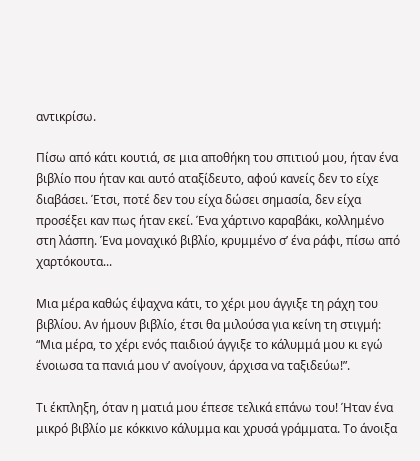αντικρίσω.

Πίσω από κάτι κουτιά, σε μια αποθήκη του σπιτιού μου, ήταν ένα βιβλίο που ήταν και αυτό αταξίδευτο, αφού κανείς δεν το είχε διαβάσει. Έτσι, ποτέ δεν του είχα δώσει σημασία, δεν είχα προσέξει καν πως ήταν εκεί. Ένα χάρτινο καραβάκι, κολλημένο στη λάσπη. Ένα μοναχικό βιβλίο, κρυμμένο σ’ ένα ράφι, πίσω από χαρτόκουτα...

Μια μέρα καθώς έψαχνα κάτι, το χέρι μου άγγιξε τη ράχη του βιβλίου. Αν ήμουν βιβλίο, έτσι θα μιλούσα για κείνη τη στιγμή: “Μια μέρα, το χέρι ενός παιδιού άγγιξε το κάλυμμά μου κι εγώ ένοιωσα τα πανιά μου ν’ ανοίγουν, άρχισα να ταξιδεύω!”.

Τι έκπληξη, όταν η ματιά μου έπεσε τελικά επάνω του! Ήταν ένα μικρό βιβλίο με κόκκινο κάλυμμα και χρυσά γράμματα. Το άνοιξα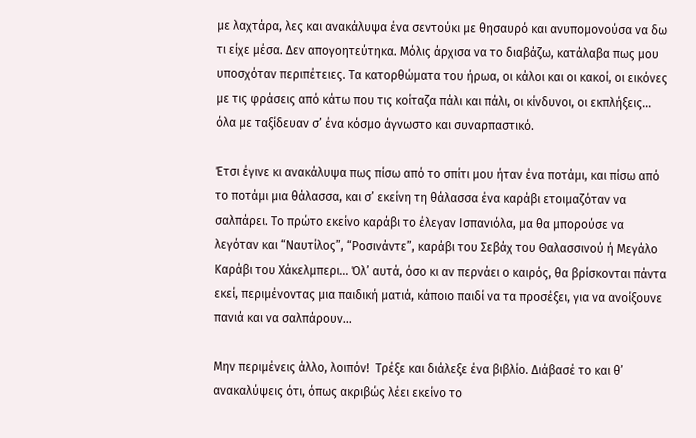με λαχτάρα, λες και ανακάλυψα ένα σεντούκι με θησαυρό και ανυπομονούσα να δω τι είχε μέσα. Δεν απογοητεύτηκα. Μόλις άρχισα να το διαβάζω, κατάλαβα πως μου υποσχόταν περιπέτειες. Τα κατορθώματα του ήρωα, οι κάλοι και οι κακοί, οι εικόνες με τις φράσεις από κάτω που τις κοίταζα πάλι και πάλι, οι κίνδυνοι, οι εκπλήξεις... όλα με ταξίδευαν σ’ ένα κόσμο άγνωστο και συναρπαστικό.

Έτσι έγινε κι ανακάλυψα πως πίσω από το σπίτι μου ήταν ένα ποτάμι, και πίσω από το ποτάμι μια θάλασσα, και σ’ εκείνη τη θάλασσα ένα καράβι ετοιμαζόταν να σαλπάρει. Το πρώτο εκείνο καράβι το έλεγαν Ισπανιόλα, μα θα μπορούσε να λεγόταν και “Ναυτίλος”, “Ροσινάντε”, καράβι του Σεβάχ του Θαλασσινού ή Μεγάλο Καράβι του Χάκελμπερι... Όλ’ αυτά, όσο κι αν περνάει ο καιρός, θα βρίσκονται πάντα εκεί, περιμένοντας μια παιδική ματιά, κάποιο παιδί να τα προσέξει, για να ανοίξουνε πανιά και να σαλπάρουν...

Μην περιμένεις άλλο, λοιπόν!  Τρέξε και διάλεξε ένα βιβλίο. Διάβασέ το και θ’ ανακαλύψεις ότι, όπως ακριβώς λέει εκείνο το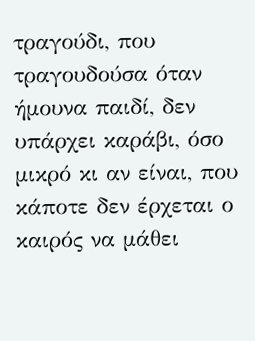τραγούδι, που τραγουδούσα όταν ήμουνα παιδί, δεν υπάρχει καράβι, όσο μικρό κι αν είναι, που κάποτε δεν έρχεται ο καιρός να μάθει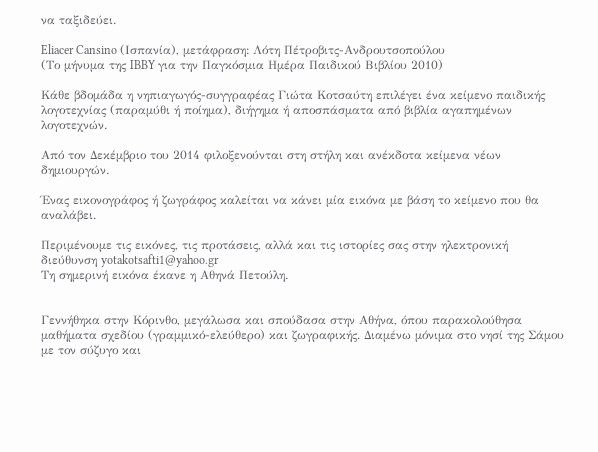να ταξιδεύει.

Eliacer Cansino (Ισπανία), μετάφραση: Λότη Πέτροβιτς-Ανδρουτσοπούλου
(Το μήνυμα της IBBY για την Παγκόσμια Ημέρα Παιδικού Βιβλίου 2010)

Κάθε βδομάδα η νηπιαγωγός-συγγραφέας Γιώτα Κοτσαύτη επιλέγει ένα κείμενο παιδικής λογοτεχνίας (παραμύθι ή ποίημα), διήγημα ή αποσπάσματα από βιβλία αγαπημένων λογοτεχνών.

Από τον Δεκέμβριο του 2014 φιλοξενούνται στη στήλη και ανέκδοτα κείμενα νέων δημιουργών.

Ένας εικονογράφος ή ζωγράφος καλείται να κάνει μία εικόνα με βάση το κείμενο που θα αναλάβει.

Περιμένουμε τις εικόνες, τις προτάσεις, αλλά και τις ιστορίες σας στην ηλεκτρονική διεύθυνση yotakotsafti1@yahoo.gr
Τη σημερινή εικόνα έκανε η Αθηνά Πετούλη.


Γεννήθηκα στην Κόρινθο, μεγάλωσα και σπούδασα στην Αθήνα, όπου παρακολούθησα μαθήματα σχεδίου (γραμμικό-ελεύθερο) και ζωγραφικής. Διαμένω μόνιμα στο νησί της Σάμου με τον σύζυγο και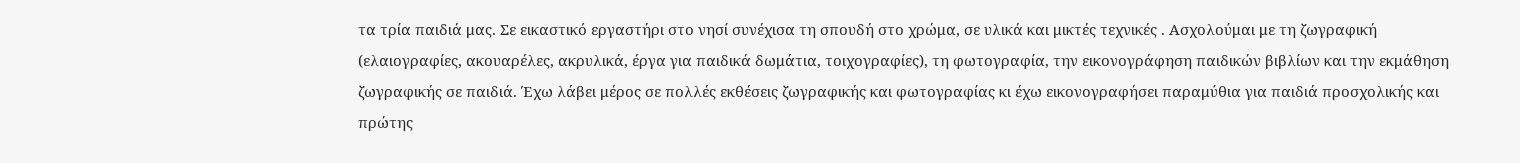τα τρία παιδιά μας. Σε εικαστικό εργαστήρι στο νησί συνέχισα τη σπουδή στο χρώμα, σε υλικά και μικτές τεχνικές . Ασχολούμαι με τη ζωγραφική (ελαιογραφίες, ακουαρέλες, ακρυλικά, έργα για παιδικά δωμάτια, τοιχογραφίες), τη φωτογραφία, την εικονογράφηση παιδικών βιβλίων και την εκμάθηση ζωγραφικής σε παιδιά. Έχω λάβει μέρος σε πολλές εκθέσεις ζωγραφικής και φωτογραφίας κι έχω εικονογραφήσει παραμύθια για παιδιά προσχολικής και πρώτης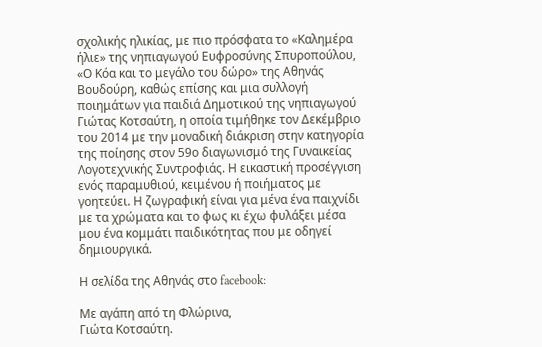σχολικής ηλικίας, με πιο πρόσφατα το «Καλημέρα ήλιε» της νηπιαγωγού Ευφροσύνης Σπυροπούλου, «Ο Κόα και το μεγάλο του δώρο» της Αθηνάς Βουδούρη, καθώς επίσης και μια συλλογή ποιημάτων για παιδιά Δημοτικού της νηπιαγωγού Γιώτας Κοτσαύτη, η οποία τιμήθηκε τον Δεκέμβριο του 2014 με την μοναδική διάκριση στην κατηγορία της ποίησης στον 59ο διαγωνισμό της Γυναικείας Λογοτεχνικής Συντροφιάς. Η εικαστική προσέγγιση ενός παραμυθιού, κειμένου ή ποιήματος με γοητεύει. Η ζωγραφική είναι για μένα ένα παιχνίδι με τα χρώματα και το φως κι έχω φυλάξει μέσα μου ένα κομμάτι παιδικότητας που με οδηγεί δημιουργικά.

Η σελίδα της Αθηνάς στο facebook:

Με αγάπη από τη Φλώρινα,
Γιώτα Κοτσαύτη.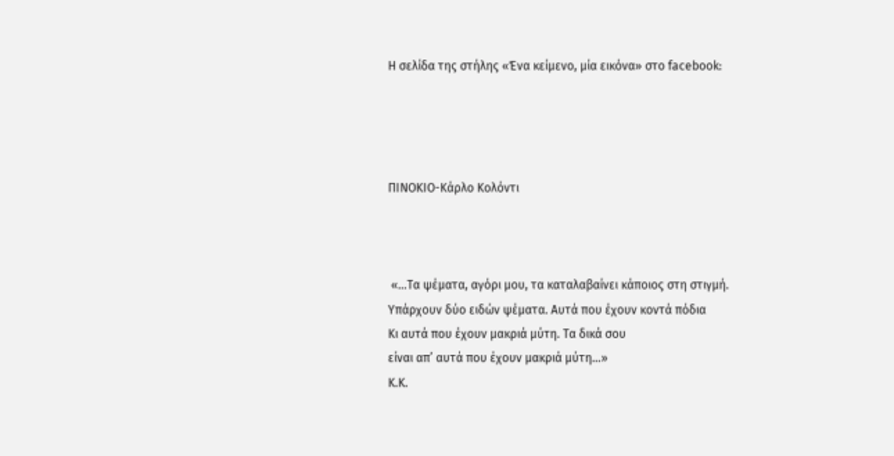Η σελίδα της στήλης «Ένα κείμενο, μία εικόνα» στο facebook:




ΠΙΝΟΚΙΟ-Κάρλο Κολόντι



 «…Τα ψέματα, αγόρι μου, τα καταλαβαίνει κάποιος στη στιγμή.
Υπάρχουν δύο ειδών ψέματα. Αυτά που έχουν κοντά πόδια
Κι αυτά που έχουν μακριά μύτη. Τα δικά σου
είναι απ’ αυτά που έχουν μακριά μύτη…»
Κ.Κ.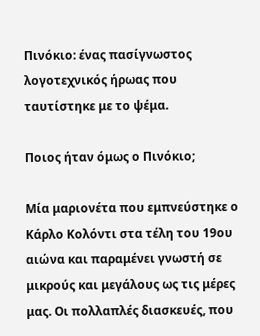Πινόκιο: ένας πασίγνωστος λογοτεχνικός ήρωας που ταυτίστηκε με το ψέμα.

Ποιος ήταν όμως ο Πινόκιο;

Μία μαριονέτα που εμπνεύστηκε ο Κάρλο Κολόντι στα τέλη του 19ου αιώνα και παραμένει γνωστή σε μικρούς και μεγάλους ως τις μέρες μας. Οι πολλαπλές διασκευές, που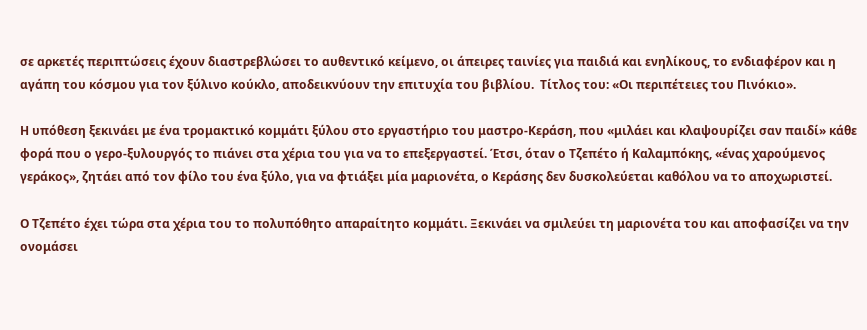σε αρκετές περιπτώσεις έχουν διαστρεβλώσει το αυθεντικό κείμενο, οι άπειρες ταινίες για παιδιά και ενηλίκους, το ενδιαφέρον και η αγάπη του κόσμου για τον ξύλινο κούκλο, αποδεικνύουν την επιτυχία του βιβλίου.  Τίτλος του: «Οι περιπέτειες του Πινόκιο».

Η υπόθεση ξεκινάει με ένα τρομακτικό κομμάτι ξύλου στο εργαστήριο του μαστρο-Κεράση, που «μιλάει και κλαψουρίζει σαν παιδί» κάθε φορά που ο γερο-ξυλουργός το πιάνει στα χέρια του για να το επεξεργαστεί. Έτσι, όταν ο Τζεπέτο ή Καλαμπόκης, «ένας χαρούμενος γεράκος», ζητάει από τον φίλο του ένα ξύλο, για να φτιάξει μία μαριονέτα, ο Κεράσης δεν δυσκολεύεται καθόλου να το αποχωριστεί.

Ο Τζεπέτο έχει τώρα στα χέρια του το πολυπόθητο απαραίτητο κομμάτι. Ξεκινάει να σμιλεύει τη μαριονέτα του και αποφασίζει να την ονομάσει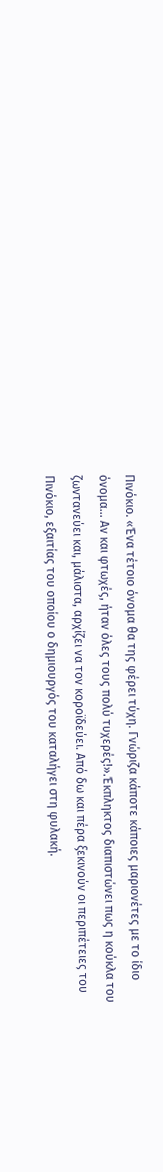Πινόκιο. «Ένα τέτοιο όνομα θα της φέρει τύχη. Γνώριζα κάποτε κάποιες μαριονέτες με το ίδιο όνομα… Αν και φτωχές, ήταν όλες τους πολύ τυχερές!».Έκπληκτος διαπιστώνει πως η κούκλα του ζωντανεύει και, μάλιστα, αρχίζει να τον κοροϊδεύει. Από δω και πέρα ξεκινούν οι περιπέτειες του Πινόκιο, εξαιτίας του οποίου ο δημιουργός του καταλήγει στη φυλακή.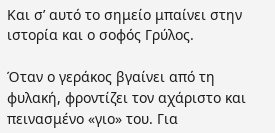Και σ’ αυτό το σημείο μπαίνει στην ιστορία και ο σοφός Γρύλος.

Όταν ο γεράκος βγαίνει από τη φυλακή, φροντίζει τον αχάριστο και πεινασμένο «γιο» του. Για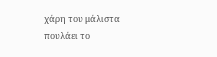χάρη του μάλιστα πουλάει το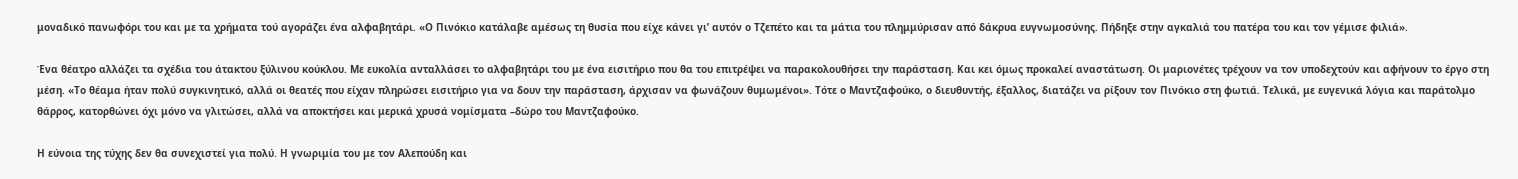μοναδικό πανωφόρι του και με τα χρήματα τού αγοράζει ένα αλφαβητάρι. «Ο Πινόκιο κατάλαβε αμέσως τη θυσία που είχε κάνει γι’ αυτόν ο Τζεπέτο και τα μάτια του πλημμύρισαν από δάκρυα ευγνωμοσύνης. Πήδηξε στην αγκαλιά του πατέρα του και τον γέμισε φιλιά».

Ένα θέατρο αλλάζει τα σχέδια του άτακτου ξύλινου κούκλου. Με ευκολία ανταλλάσει το αλφαβητάρι του με ένα εισιτήριο που θα του επιτρέψει να παρακολουθήσει την παράσταση. Και κει όμως προκαλεί αναστάτωση. Οι μαριονέτες τρέχουν να τον υποδεχτούν και αφήνουν το έργο στη μέση. «Το θέαμα ήταν πολύ συγκινητικό, αλλά οι θεατές που είχαν πληρώσει εισιτήριο για να δουν την παράσταση, άρχισαν να φωνάζουν θυμωμένοι». Τότε ο Μαντζαφούκο, ο διευθυντής, έξαλλος, διατάζει να ρίξουν τον Πινόκιο στη φωτιά. Τελικά, με ευγενικά λόγια και παράτολμο θάρρος, κατορθώνει όχι μόνο να γλιτώσει, αλλά να αποκτήσει και μερικά χρυσά νομίσματα –δώρο του Μαντζαφούκο.

Η εύνοια της τύχης δεν θα συνεχιστεί για πολύ. Η γνωριμία του με τον Αλεπούδη και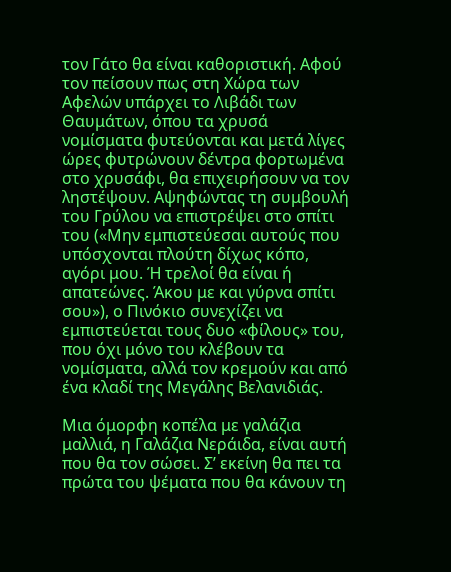τον Γάτο θα είναι καθοριστική. Αφού τον πείσουν πως στη Χώρα των Αφελών υπάρχει το Λιβάδι των Θαυμάτων, όπου τα χρυσά νομίσματα φυτεύονται και μετά λίγες ώρες φυτρώνουν δέντρα φορτωμένα στο χρυσάφι, θα επιχειρήσουν να τον ληστέψουν. Αψηφώντας τη συμβουλή του Γρύλου να επιστρέψει στο σπίτι του («Μην εμπιστεύεσαι αυτούς που υπόσχονται πλούτη δίχως κόπο, αγόρι μου. Ή τρελοί θα είναι ή απατεώνες. Άκου με και γύρνα σπίτι σου»), ο Πινόκιο συνεχίζει να εμπιστεύεται τους δυο «φίλους» του, που όχι μόνο του κλέβουν τα νομίσματα, αλλά τον κρεμούν και από ένα κλαδί της Μεγάλης Βελανιδιάς.

Μια όμορφη κοπέλα με γαλάζια μαλλιά, η Γαλάζια Νεράιδα, είναι αυτή που θα τον σώσει. Σ’ εκείνη θα πει τα πρώτα του ψέματα που θα κάνουν τη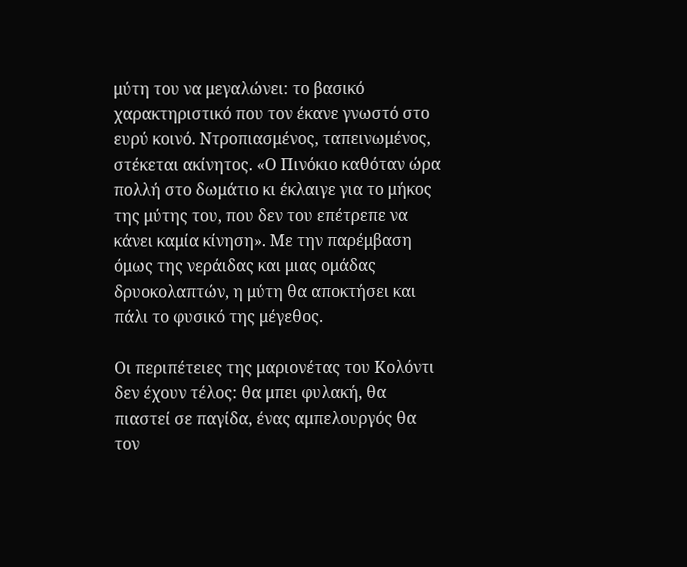μύτη του να μεγαλώνει: το βασικό χαρακτηριστικό που τον έκανε γνωστό στο ευρύ κοινό. Ντροπιασμένος, ταπεινωμένος, στέκεται ακίνητος. «Ο Πινόκιο καθόταν ώρα πολλή στο δωμάτιο κι έκλαιγε για το μήκος της μύτης του, που δεν του επέτρεπε να κάνει καμία κίνηση». Με την παρέμβαση όμως της νεράιδας και μιας ομάδας δρυοκολαπτών, η μύτη θα αποκτήσει και πάλι το φυσικό της μέγεθος.

Οι περιπέτειες της μαριονέτας του Κολόντι δεν έχουν τέλος: θα μπει φυλακή, θα πιαστεί σε παγίδα, ένας αμπελουργός θα τον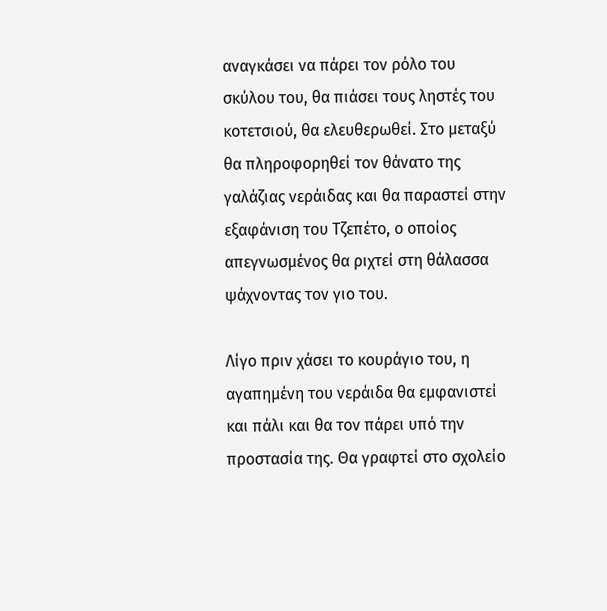αναγκάσει να πάρει τον ρόλο του σκύλου του, θα πιάσει τους ληστές του κοτετσιού, θα ελευθερωθεί. Στο μεταξύ θα πληροφορηθεί τον θάνατο της γαλάζιας νεράιδας και θα παραστεί στην εξαφάνιση του Τζεπέτο, ο οποίος απεγνωσμένος θα ριχτεί στη θάλασσα ψάχνοντας τον γιο του.

Λίγο πριν χάσει το κουράγιο του, η αγαπημένη του νεράιδα θα εμφανιστεί και πάλι και θα τον πάρει υπό την προστασία της. Θα γραφτεί στο σχολείο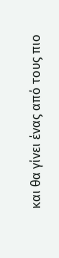και θα γίνει ένας από τους πιο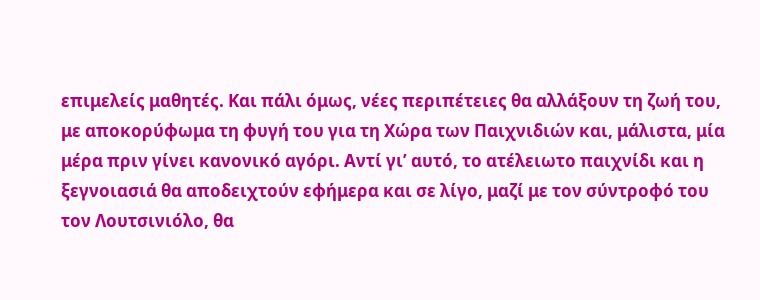επιμελείς μαθητές. Και πάλι όμως, νέες περιπέτειες θα αλλάξουν τη ζωή του, με αποκορύφωμα τη φυγή του για τη Χώρα των Παιχνιδιών και, μάλιστα, μία μέρα πριν γίνει κανονικό αγόρι. Αντί γι’ αυτό, το ατέλειωτο παιχνίδι και η ξεγνοιασιά θα αποδειχτούν εφήμερα και σε λίγο, μαζί με τον σύντροφό του τον Λουτσινιόλο, θα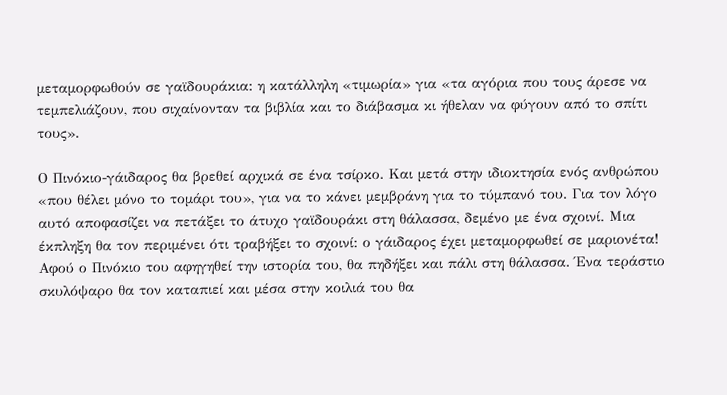μεταμορφωθούν σε γαϊδουράκια: η κατάλληλη «τιμωρία» για «τα αγόρια που τους άρεσε να τεμπελιάζουν, που σιχαίνονταν τα βιβλία και το διάβασμα κι ήθελαν να φύγουν από το σπίτι τους».

Ο Πινόκιο-γάιδαρος θα βρεθεί αρχικά σε ένα τσίρκο. Και μετά στην ιδιοκτησία ενός ανθρώπου «που θέλει μόνο το τομάρι του», για να το κάνει μεμβράνη για το τύμπανό του. Για τον λόγο αυτό αποφασίζει να πετάξει το άτυχο γαϊδουράκι στη θάλασσα, δεμένο με ένα σχοινί. Μια έκπληξη θα τον περιμένει ότι τραβήξει το σχοινί: ο γάιδαρος έχει μεταμορφωθεί σε μαριονέτα! Αφού ο Πινόκιο του αφηγηθεί την ιστορία του, θα πηδήξει και πάλι στη θάλασσα. Ένα τεράστιο σκυλόψαρο θα τον καταπιεί και μέσα στην κοιλιά του θα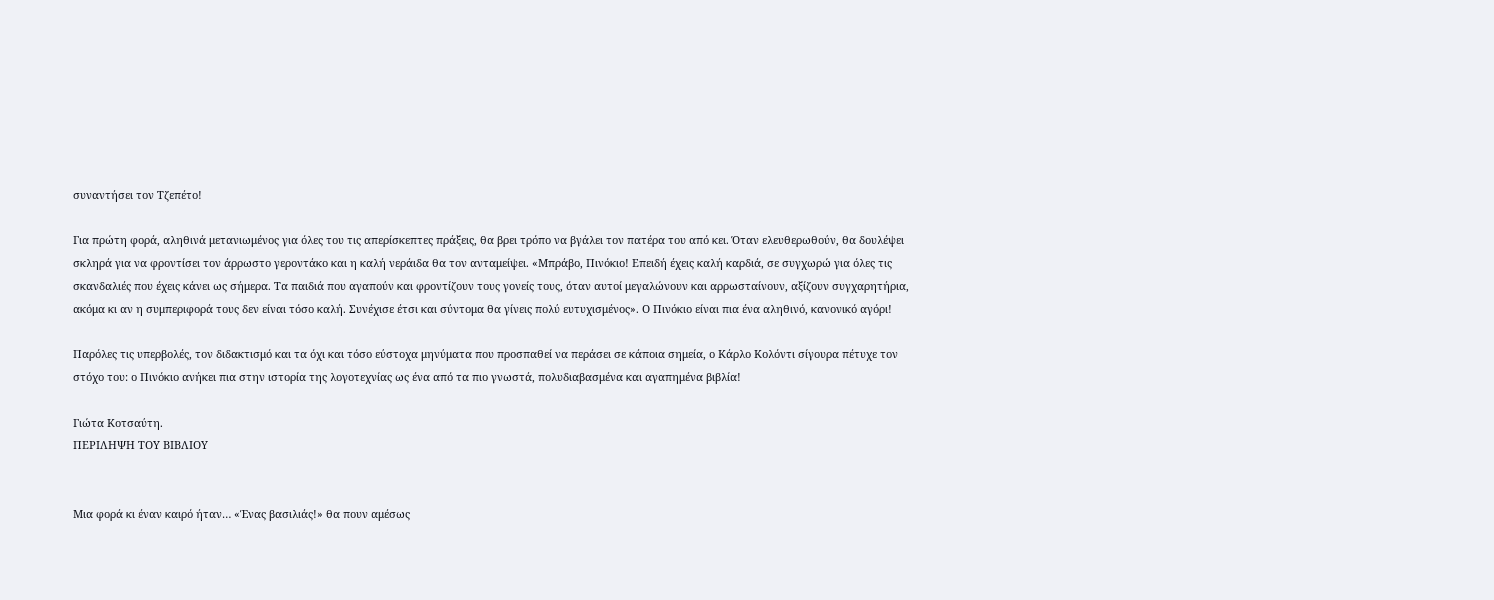συναντήσει τον Τζεπέτο!

Για πρώτη φορά, αληθινά μετανιωμένος για όλες του τις απερίσκεπτες πράξεις, θα βρει τρόπο να βγάλει τον πατέρα του από κει. Όταν ελευθερωθούν, θα δουλέψει σκληρά για να φροντίσει τον άρρωστο γεροντάκο και η καλή νεράιδα θα τον ανταμείψει. «Μπράβο, Πινόκιο! Επειδή έχεις καλή καρδιά, σε συγχωρώ για όλες τις σκανδαλιές που έχεις κάνει ως σήμερα. Τα παιδιά που αγαπούν και φροντίζουν τους γονείς τους, όταν αυτοί μεγαλώνουν και αρρωσταίνουν, αξίζουν συγχαρητήρια, ακόμα κι αν η συμπεριφορά τους δεν είναι τόσο καλή. Συνέχισε έτσι και σύντομα θα γίνεις πολύ ευτυχισμένος». Ο Πινόκιο είναι πια ένα αληθινό, κανονικό αγόρι!

Παρόλες τις υπερβολές, τον διδακτισμό και τα όχι και τόσο εύστοχα μηνύματα που προσπαθεί να περάσει σε κάποια σημεία, ο Κάρλο Κολόντι σίγουρα πέτυχε τον στόχο του: ο Πινόκιο ανήκει πια στην ιστορία της λογοτεχνίας ως ένα από τα πιο γνωστά, πολυδιαβασμένα και αγαπημένα βιβλία!

Γιώτα Κοτσαύτη.
ΠΕΡΙΛΗΨΗ ΤΟΥ ΒΙΒΛΙΟΥ


Μια φορά κι έναν καιρό ήταν… «Ένας βασιλιάς!» θα πουν αμέσως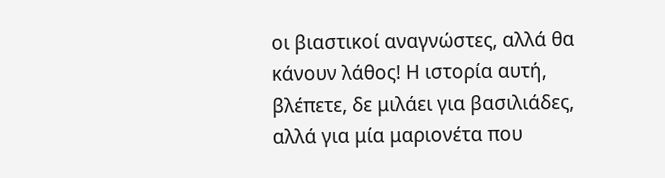οι βιαστικοί αναγνώστες, αλλά θα κάνουν λάθος! Η ιστορία αυτή, βλέπετε, δε μιλάει για βασιλιάδες, αλλά για μία μαριονέτα που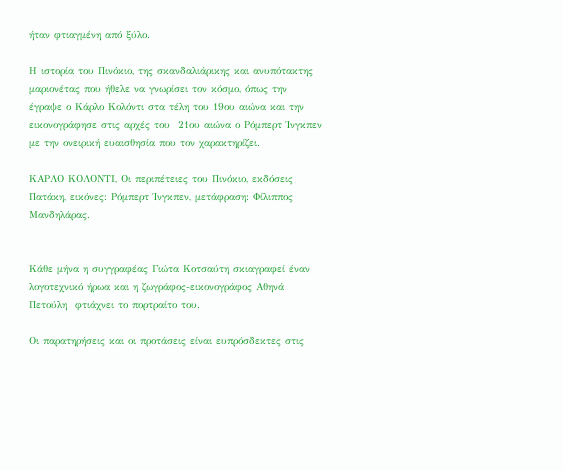ήταν φτιαγμένη από ξύλο.

Η ιστορία του Πινόκιο, της σκανδαλιάρικης και ανυπότακτης μαριονέτας που ήθελε να γνωρίσει τον κόσμο, όπως την έγραψε ο Κάρλο Κολόντι στα τέλη του 19ου αιώνα και την εικονογράφησε στις αρχές του  21ου αιώνα ο Ρόμπερτ Ίνγκπεν με την ονειρική ευαισθησία που τον χαρακτηρίζει.

ΚΑΡΛΟ ΚΟΛΟΝΤΙ, Οι περιπέτειες του Πινόκιο, εκδόσεις Πατάκη, εικόνες: Ρόμπερτ Ίνγκπεν, μετάφραση: Φίλιππος Μανδηλάρας.


Κάθε μήνα η συγγραφέας Γιώτα Κοτσαύτη σκιαγραφεί έναν λογοτεχνικό ήρωα και η ζωγράφος-εικονογράφος Αθηνά Πετούλη  φτιάχνει το πορτραίτο του.

Οι παρατηρήσεις και οι προτάσεις είναι ευπρόσδεκτες στις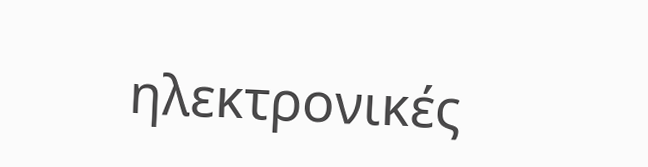ηλεκτρονικές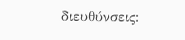διευθύνσεις: